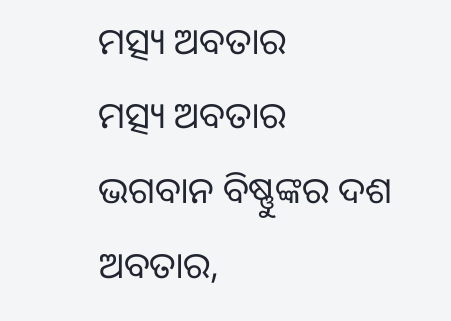ମତ୍ସ୍ୟ ଅବତାର
ମତ୍ସ୍ୟ ଅବତାର
ଭଗବାନ ବିଷ୍ଣୁଙ୍କର ଦଶ ଅବତାର,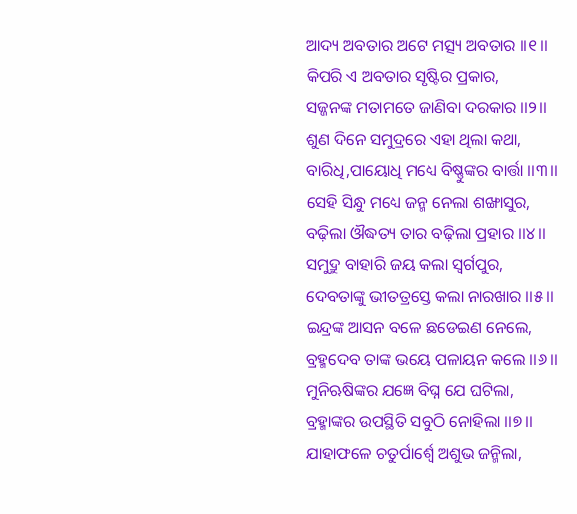ଆଦ୍ୟ ଅବତାର ଅଟେ ମତ୍ସ୍ୟ ଅବତାର ।।୧।।
କିପରି ଏ ଅବତାର ସୃଷ୍ଟିର ପ୍ରକାର,
ସଜ୍ଜନଙ୍କ ମତାମତେ ଜାଣିବା ଦରକାର ।।୨।।
ଶୁଣ ଦିନେ ସମୁଦ୍ରରେ ଏହା ଥିଲା କଥା,
ବାରିଧି,ପାୟୋଧି ମଧ୍ୟେ ବିଷ୍ଣୁଙ୍କର ବାର୍ତ୍ତା ।।୩।।
ସେହି ସିନ୍ଧୁ ମଧ୍ୟେ ଜନ୍ମ ନେଲା ଶଙ୍ଖାସୁର,
ବଢ଼ିଲା ଔଦ୍ଧତ୍ୟ ତାର ବଢ଼ିଲା ପ୍ରହାର ।।୪।।
ସମୁଦ୍ରୁ ବାହାରି ଜୟ କଲା ସ୍ୱର୍ଗପୁର,
ଦେବତାଙ୍କୁ ଭୀତତ୍ରସ୍ତେ କଲା ନାରଖାର ।।୫।।
ଇନ୍ଦ୍ରଙ୍କ ଆସନ ବଳେ ଛଡେଇଣ ନେଲେ,
ବ୍ରହ୍ମଦେବ ତାଙ୍କ ଭୟେ ପଳାୟନ କଲେ ।।୬।।
ମୁନିଋଷିଙ୍କର ଯଜ୍ଞେ ବିଘ୍ନ ଯେ ଘଟିଲା,
ବ୍ରହ୍ମାଙ୍କର ଉପସ୍ଥିତି ସବୁଠି ନୋହିଲା ।।୭।।
ଯାହାଫଳେ ଚତୁର୍ପାର୍ଶ୍ୱେ ଅଶୁଭ ଜନ୍ମିଲା,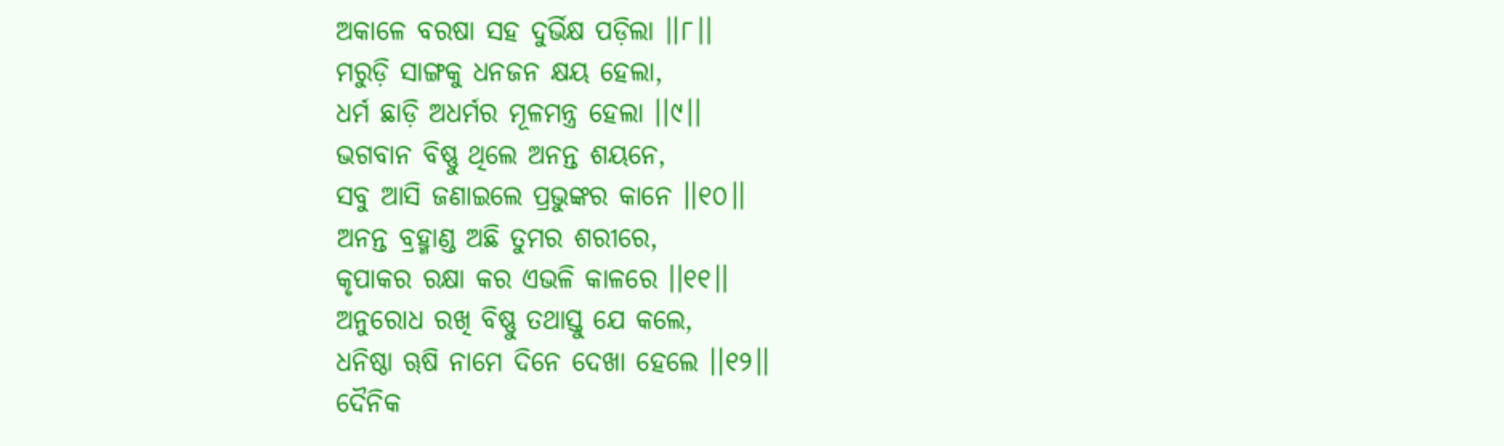ଅକାଳେ ବରଷା ସହ ଦୁର୍ଭିକ୍ଷ ପଡ଼ିଲା ।।୮।।
ମରୁଡ଼ି ସାଙ୍ଗକୁ ଧନଜନ କ୍ଷୟ ହେଲା,
ଧର୍ମ ଛାଡ଼ି ଅଧର୍ମର ମୂଳମନ୍ତ୍ର ହେଲା ।।୯।।
ଭଗବାନ ବିଷ୍ଣୁ ଥିଲେ ଅନନ୍ତ ଶୟନେ,
ସବୁ ଆସି ଜଣାଇଲେ ପ୍ରଭୁଙ୍କର କାନେ ।।୧୦।।
ଅନନ୍ତ ବ୍ରହ୍ମାଣ୍ଡ ଅଛି ତୁମର ଶରୀରେ,
କୃପାକର ରକ୍ଷା କର ଏଭଳି କାଳରେ ।।୧୧।।
ଅନୁରୋଧ ରଖି ବିଷ୍ଣୁ ତଥାସ୍ତୁ ଯେ କଲେ,
ଧନିଷ୍ଠା ୠଷି ନାମେ ଦିନେ ଦେଖା ହେଲେ ।।୧୨।।
ଦୈନିକ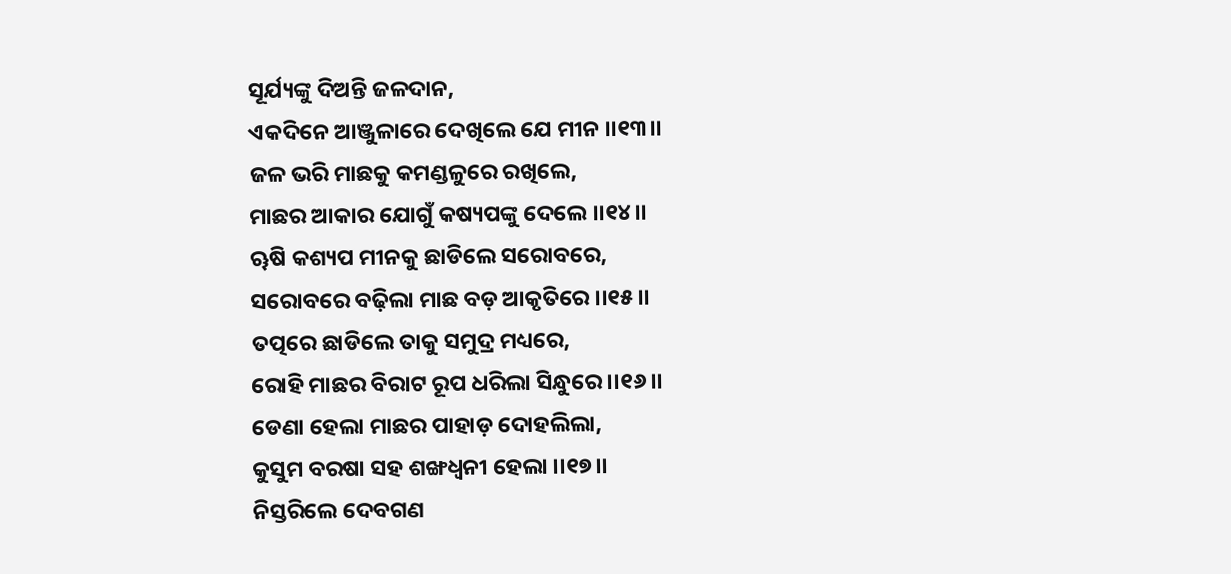ସୂର୍ଯ୍ୟଙ୍କୁ ଦିଅନ୍ତି ଜଳଦାନ,
ଏକଦିନେ ଆଞ୍ଜୁଳାରେ ଦେଖିଲେ ଯେ ମୀନ ।।୧୩।।
ଜଳ ଭରି ମାଛକୁ କମଣ୍ଡଳୁରେ ରଖିଲେ,
ମାଛର ଆକାର ଯୋଗୁଁ କଷ୍ୟପଙ୍କୁ ଦେଲେ ।।୧୪।।
ୠଷି କଶ୍ୟପ ମୀନକୁ ଛାଡିଲେ ସରୋବରେ,
ସରୋବରେ ବଢ଼ିଲା ମାଛ ବଡ଼ ଆକୃତିରେ ।।୧୫।।
ତତ୍ପରେ ଛାଡିଲେ ତାକୁ ସମୁଦ୍ର ମଧ୍ୟରେ,
ରୋହି ମାଛର ବିରାଟ ରୂପ ଧରିଲା ସିନ୍ଧୁରେ ।।୧୬।।
ଡେଣା ହେଲା ମାଛର ପାହାଡ଼ ଦୋହଲିଲା,
କୁସୁମ ବରଷା ସହ ଶଙ୍ଖଧ୍ଵନୀ ହେଲା ।।୧୭।।
ନିସ୍ତରିଲେ ଦେବଗଣ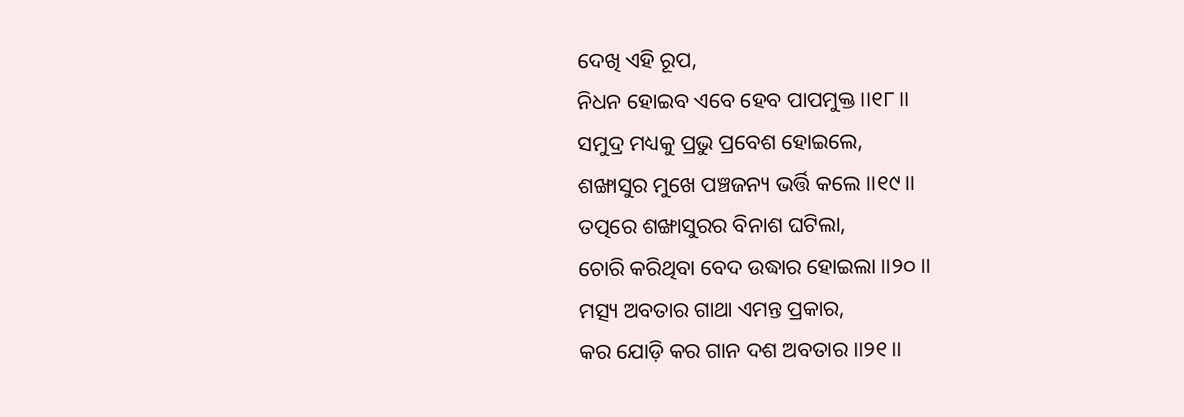ଦେଖି ଏହି ରୂପ,
ନିଧନ ହୋଇବ ଏବେ ହେବ ପାପମୁକ୍ତ ।।୧୮।।
ସମୁଦ୍ର ମଧ୍ୟକୁ ପ୍ରଭୁ ପ୍ରବେଶ ହୋଇଲେ,
ଶଙ୍ଖାସୁର ମୁଖେ ପଞ୍ଚଜନ୍ୟ ଭର୍ତ୍ତି କଲେ ।।୧୯।।
ତତ୍ପରେ ଶଙ୍ଖାସୁରର ବିନାଶ ଘଟିଲା,
ଚୋରି କରିଥିବା ବେଦ ଉଦ୍ଧାର ହୋଇଲା ।।୨୦।।
ମତ୍ସ୍ୟ ଅବତାର ଗାଥା ଏମନ୍ତ ପ୍ରକାର,
କର ଯୋଡ଼ି କର ଗାନ ଦଶ ଅବତାର ।।୨୧।।